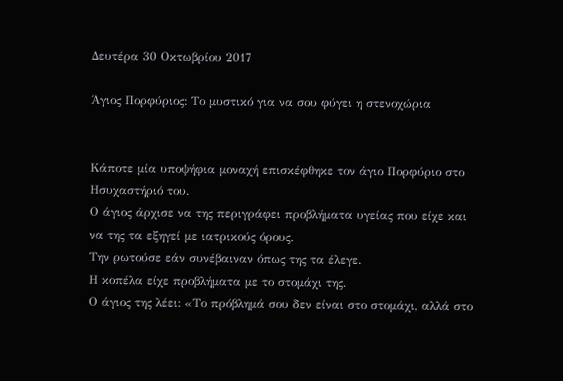Δευτέρα 30 Οκτωβρίου 2017

Άγιος Πορφύριος: Το μυστικό για να σου φύγει η στενοχώρια


Κάποτε μία υποψήφια μοναχή επισκέφθηκε τον άγιο Πορφύριο στο Ησυχαστήριό του.
Ο άγιος άρχισε να της περιγράφει προβλήματα υγείας που είχε και να της τα εξηγεί με ιατρικούς όρους.
Την ρωτούσε εάν συνέβαιναν όπως της τα έλεγε.
Η κοπέλα είχε προβλήματα με το στομάχι της.
Ο άγιος της λέει: «Το πρόβλημά σου δεν είναι στο στομάχι, αλλά στο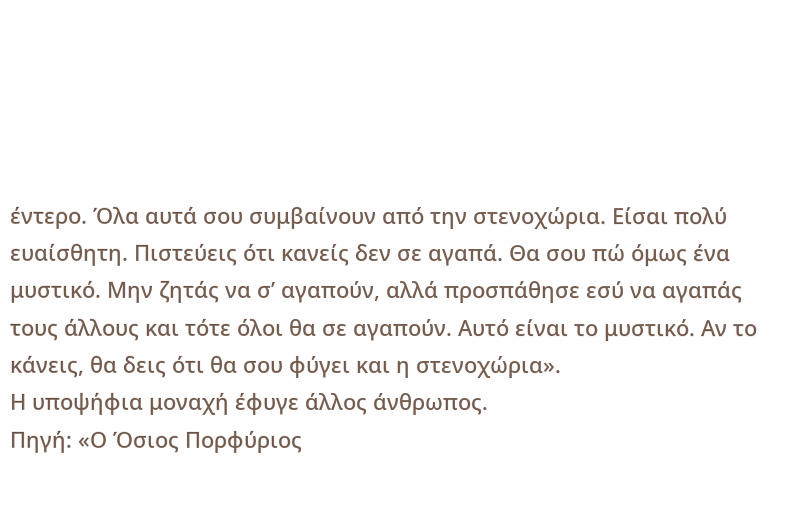έντερο. Όλα αυτά σου συμβαίνουν από την στενοχώρια. Είσαι πολύ ευαίσθητη. Πιστεύεις ότι κανείς δεν σε αγαπά. Θα σου πώ όμως ένα μυστικό. Μην ζητάς να σ’ αγαπούν, αλλά προσπάθησε εσύ να αγαπάς τους άλλους και τότε όλοι θα σε αγαπούν. Αυτό είναι το μυστικό. Αν το κάνεις, θα δεις ότι θα σου φύγει και η στενοχώρια».
Η υποψήφια μοναχή έφυγε άλλος άνθρωπος.
Πηγή: «Ο Όσιος Πορφύριος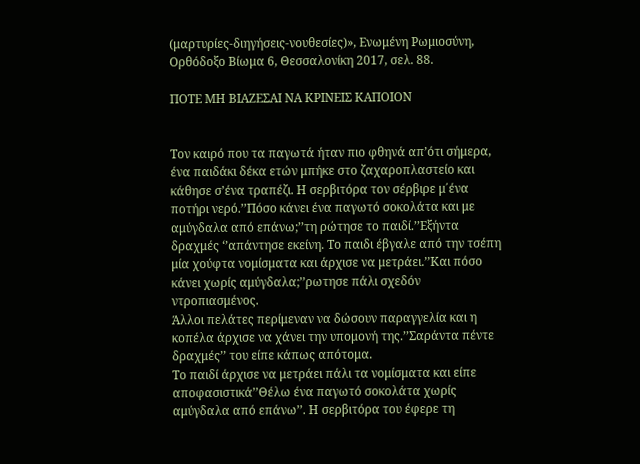(μαρτυρίες-διηγήσεις-νουθεσίες)», Ενωμένη Ρωμιοσύνη, Ορθόδοξο Βίωμα 6, Θεσσαλονίκη 2017, σελ. 88.

ΠΟΤΕ ΜΗ ΒΙΑΖΕΣΑΙ ΝΑ ΚΡΙΝΕΙΣ ΚΑΠΟΙΟΝ


Τον καιρό που τα παγωτά ήταν πιο φθηνά απ’ότι σήμερα, ένα παιδάκι δέκα ετών μπήκε στο ζαχαροπλαστείο και κάθησε σ’ένα τραπέζι. Η σερβιτόρα τον σέρβιρε μ΄ένα ποτήρι νερό.’’Πόσο κάνει ένα παγωτό σοκολάτα και με αμύγδαλα από επάνω;’’τη ρώτησε το παιδί.’’Εξήντα δραχμές ‘’απάντησε εκείνη. Το παιδι έβγαλε από την τσέπη μία χούφτα νομίσματα και άρχισε να μετράει.’’Και πόσο κάνει χωρίς αμύγδαλα;’’ρωτησε πάλι σχεδόν ντροπιασμένος.
Άλλοι πελάτες περίμεναν να δώσουν παραγγελία και η κοπέλα άρχισε να χάνει την υπομονή της.’’Σαράντα πέντε δραχμές’’ του είπε κάπως απότομα.
Το παιδί άρχισε να μετράει πάλι τα νομίσματα και είπε αποφασιστικά’’Θέλω ένα παγωτό σοκολάτα χωρίς αμύγδαλα από επάνω’’. Η σερβιτόρα του έφερε τη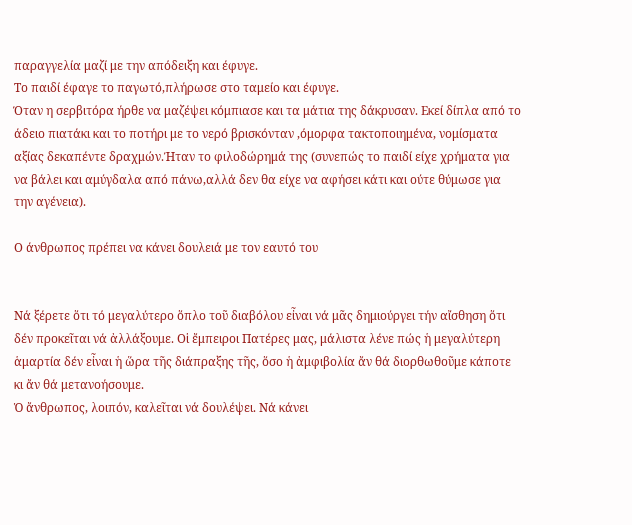παραγγελία μαζί με την απόδειξη και έφυγε.
Το παιδί έφαγε το παγωτό,πλήρωσε στο ταμείο και έφυγε.
Όταν η σερβιτόρα ήρθε να μαζέψει κόμπιασε και τα μάτια της δάκρυσαν. Εκεί δίπλα από το άδειο πιατάκι και το ποτήρι με το νερό βρισκόνταν ,όμορφα τακτοποιημένα, νομίσματα αξίας δεκαπέντε δραχμών.Ήταν το φιλοδώρημά της (συνεπώς το παιδί είχε χρήματα για να βάλει και αμύγδαλα από πάνω,αλλά δεν θα είχε να αφήσει κάτι και ούτε θύμωσε για την αγένεια).

Ο άνθρωπος πρέπει να κάνει δουλειά με τον εαυτό του


Νά ξέρετε ὅτι τό μεγαλύτερο ὅπλο τοῦ διαβόλου εἶναι νά μᾶς δημιούργει τήν αἴσθηση ὅτι δέν προκεῖται νά ἀλλάξουμε. Οἱ ἔμπειροι Πατέρες μας, μάλιστα λένε πώς ἡ μεγαλύτερη ἁμαρτία δέν εἶναι ἡ ὥρα τῆς διάπραξης τῆς, ὅσο ἡ ἀμφιβολία ἄν θά διορθωθοῦμε κάποτε κι ἄν θά μετανοήσουμε.
Ὁ ἄνθρωπος, λοιπόν, καλεῖται νά δουλέψει. Νά κάνει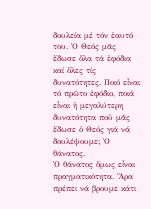δουλεία μέ τόν ἑαυτό του. Ὁ Θεός μᾶς ἔδωσε ὅλα τά ἐφόδια καί ὅλες τίς δυνατότητες. Ποιό εἶναι τό πρῶτο ἐφόδιο, ποιά εἶναι ἡ μεγαλύτερη δυνατότητα ποῦ μᾶς ἔδωσε ὁ Θεός γιά νά δουλέψουμε; Ὁ θάνατος.
Ὁ θάνατος ὅμως εἶναι πραγματικότητα. Ἄρα πρέπει νά βρουμε κάτι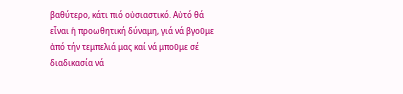βαθύτερο, κάτι πιό οὐσιαστικό. Αὐτό θά εἶναι ἡ προωθητική δύναμη, γιά νά βγοῦμε ἀπό τήν τεμπελιά μας καί νά μποῦμε σέ διαδικασία νά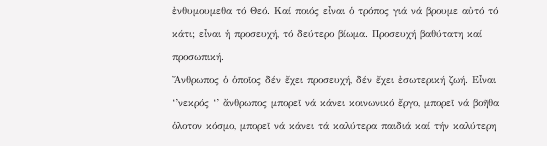ἐνθυμουμεθα τό Θεό. Καί ποιός εἶναι ὁ τρόπος γιά νά βρουμε αὐτό τό κάτι; εἶναι ἡ προσευχή, τό δεύτερο βίωμα. Προσευχή βαθύτατη καί προσωπική.
Ἄνθρωπος ὁ ὁποῖος δέν ἔχει προσευχή, δέν ἔχει ἐσωτερική ζωή. Εἶναι ‘’νεκρός ‘’ ἄνθρωπος μπορεῖ νά κάνει κοινωνικό ἔργο, μπορεῖ νά βοῆθα ὁλοτον κόσμο, μπορεῖ νά κάνει τά καλύτερα παιδιά καί τήν καλύτερη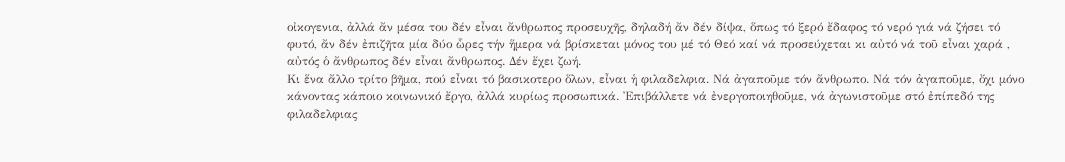οἰκογενια, ἀλλά ἄν μέσα του δέν εἶναι ἄνθρωπος προσευχῆς, δηλαδή ἄν δέν δίψα, ὅπως τό ξερό ἔδαφος τό νερό γιά νά ζήσει τό φυτό, ἄν δέν ἐπιζῆτα μία δύο ὧρες τήν ἥμερα νά βρίσκεται μόνος του μέ τό Θεό καί νά προσεύχεται κι αὐτό νά τοῦ εἶναι χαρά , αὐτός ὁ ἄνθρωπος δέν εἶναι ἄνθρωπος. Δέν ἔχει ζωή.
Κι ἕνα ἄλλο τρίτο βῆμα, πού εἶναι τό βασικοτερο ὅλων, εἶναι ἡ φιλαδελφια. Νά ἀγαποῦμε τόν ἄνθρωπο. Νά τόν ἀγαποῦμε, ὄχι μόνο κάνοντας κάποιο κοινωνικό ἔργο, ἀλλά κυρίως προσωπικά. Ἐπιβάλλετε νά ἐνεργοποιηθοῦμε, νά ἀγωνιστοῦμε στό ἐπίπεδό της φιλαδελφιας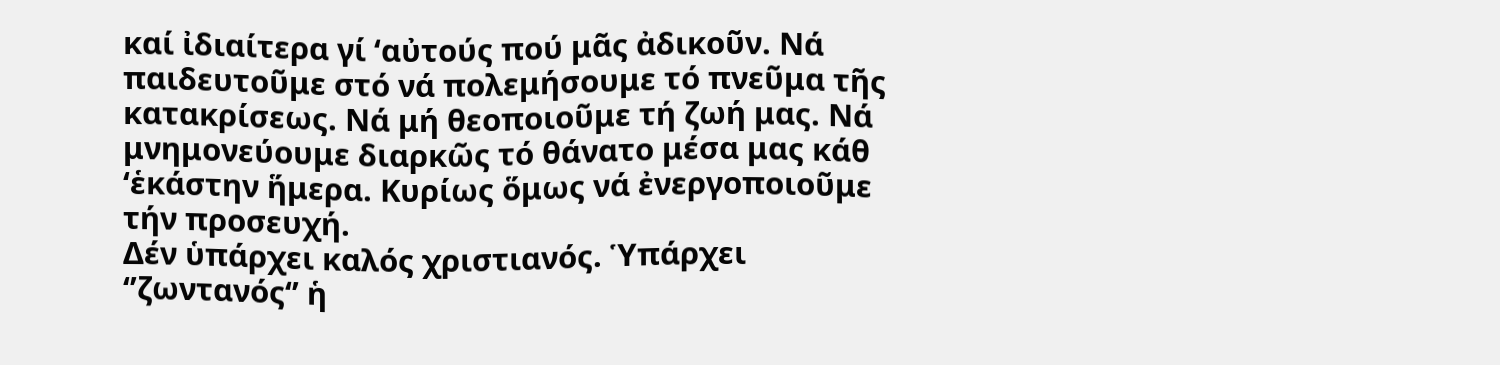καί ἰδιαίτερα γί ‘αὐτούς πού μᾶς ἀδικοῦν. Νά παιδευτοῦμε στό νά πολεμήσουμε τό πνεῦμα τῆς κατακρίσεως. Νά μή θεοποιοῦμε τή ζωή μας. Νά μνημονεύουμε διαρκῶς τό θάνατο μέσα μας κάθ ‘ἑκάστην ἥμερα. Κυρίως ὅμως νά ἐνεργοποιοῦμε τήν προσευχή.
Δέν ὑπάρχει καλός χριστιανός. Ὑπάρχει ‘’ζωντανός‘’ ἡ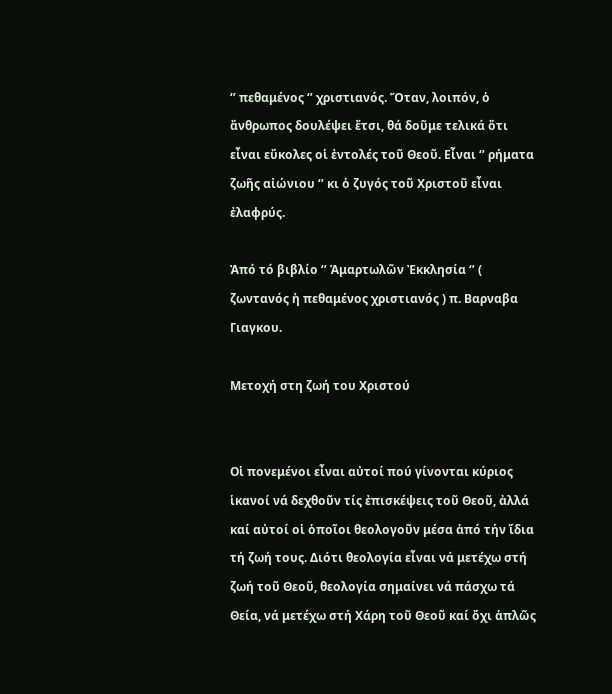‘’ πεθαμένος ‘’ χριστιανός. Ὅταν, λοιπόν, ὁ ἄνθρωπος δουλέψει ἔτσι, θά δοῦμε τελικά ὅτι εἶναι εὔκολες οἱ ἐντολές τοῦ Θεοῦ. Εἶναι ‘’ ρήματα ζωῆς αἰώνιου ‘’ κι ὁ ζυγός τοῦ Χριστοῦ εἶναι ἐλαφρύς.

Ἀπό τό βιβλίο ‘’ Ἁμαρτωλῶν Ἐκκλησία ‘’ ( ζωντανός ἡ πεθαμένος χριστιανός ) π. Βαρναβα Γιαγκου.

Μετοχή στη ζωή του Χριστού


Οἱ πονεμένοι εἶναι αὐτοί πού γίνονται κύριος ἱκανοί νά δεχθοῦν τίς ἐπισκέψεις τοῦ Θεοῦ, ἀλλά καί αὐτοί οἱ ὁποῖοι θεολογοῦν μέσα ἀπό τήν ἴδια τή ζωή τους. Διότι θεολογία εἶναι νά μετέχω στή ζωή τοῦ Θεοῦ, θεολογία σημαίνει νά πάσχω τά Θεία, νά μετέχω στή Χάρη τοῦ Θεοῦ καί ὄχι ἁπλῶς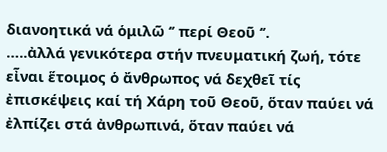διανοητικά νά ὁμιλῶ ‘’ περί Θεοῦ ‘’.
…..ἀλλά γενικότερα στήν πνευματική ζωή, τότε εἶναι ἕτοιμος ὁ ἄνθρωπος νά δεχθεῖ τίς ἐπισκέψεις καί τή Χάρη τοῦ Θεοῦ, ὅταν παύει νά ἐλπίζει στά ἀνθρωπινά, ὅταν παύει νά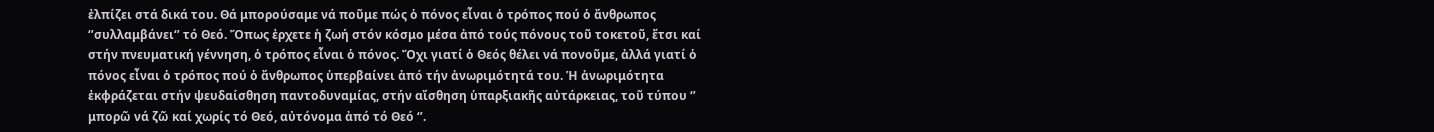ἐλπίζει στά δικά του. Θά μπορούσαμε νά ποῦμε πώς ὁ πόνος εἶναι ὁ τρόπος πού ὁ ἄνθρωπος ‘’συλλαμβάνει‘’ τό Θεό. Ὅπως ἐρχετε ἡ ζωή στόν κόσμο μέσα ἀπό τούς πόνους τοῦ τοκετοῦ, ἔτσι καί στήν πνευματική γέννηση, ὁ τρόπος εἶναι ὁ πόνος. Ὄχι γιατί ὁ Θεός θέλει νά πονοῦμε, ἀλλά γιατί ὁ πόνος εἶναι ὁ τρόπος πού ὁ ἄνθρωπος ὑπερβαίνει ἀπό τήν ἀνωριμότητά του. Ἡ ἀνωριμότητα ἐκφράζεται στήν ψευδαίσθηση παντοδυναμίας, στήν αἴσθηση ὑπαρξιακῆς αὐτάρκειας, τοῦ τύπου ‘’ μπορῶ νά ζῶ καί χωρίς τό Θεό, αὐτόνομα ἀπό τό Θεό ‘’.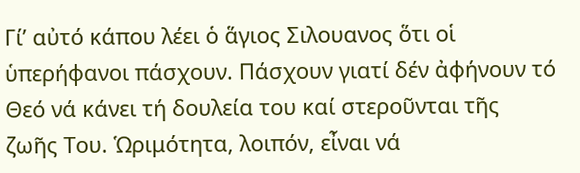Γί’ αὐτό κάπου λέει ὁ ἅγιος Σιλουανος ὅτι οἱ ὑπερήφανοι πάσχουν. Πάσχουν γιατί δέν ἀφήνουν τό Θεό νά κάνει τή δουλεία του καί στεροῦνται τῆς ζωῆς Του. Ὡριμότητα, λοιπόν, εἶναι νά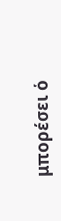μπορέσει ὁ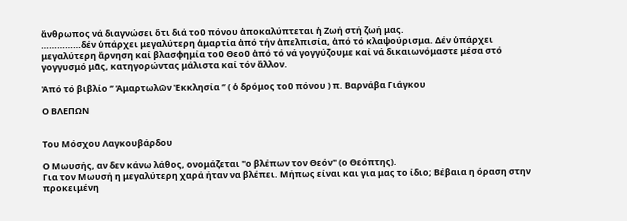ἄνθρωπος νά διαγνώσει ὅτι διά τοῦ πόνου ἀποκαλύπτεται ἡ Ζωή στή ζωή μας.
……………δέν ὑπάρχει μεγαλύτερη ἁμαρτία ἀπό τήν ἀπελπισία, ἀπό τό κλαψούρισμα. Δέν ὑπάρχει μεγαλύτερη ἄρνηση καί βλασφημία τοῦ Θεοῦ ἀπό τό νά γογγύζουμε καί νά δικαιωνόμαστε μέσα στό γογγυσμό μᾶς, κατηγορώντας μάλιστα καί τόν ἄλλον.

Ἀπό τό βιβλίο ‘’ Ἁμαρτωλῶν Ἐκκλησία ‘’ ( ὁ δρόμος τοῦ πόνου ) π. Βαρνάβα Γιάγκου

Ο ΒΛΕΠΩΝ


Του Μόσχου Λαγκουβάρδου

Ο Μωυσής, αν δεν κάνω λάθος, ονομάζεται "ο βλέπων τον Θεόν" (ο Θεόπτης).
Για τον Μωυσή η μεγαλύτερη χαρά ήταν να βλέπει. Μήπως είναι και για μας το ίδιο; Βέβαια η όραση στην προκειμένη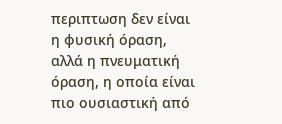περιπτωση δεν είναι η φυσική όραση, αλλά η πνευματική όραση, η οποία είναι πιο ουσιαστική από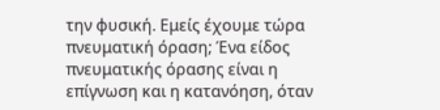την φυσική. Εμείς έχουμε τώρα πνευματική όραση; Ένα είδος πνευματικής όρασης είναι η επίγνωση και η κατανόηση, όταν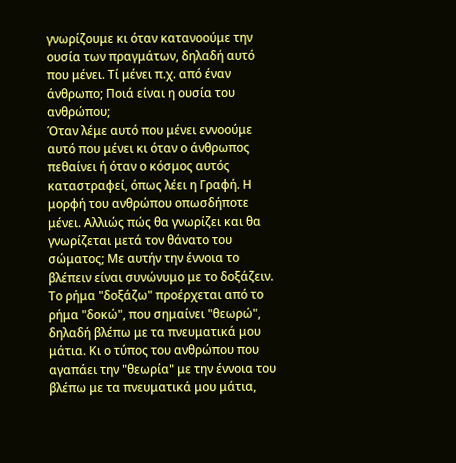γνωρίζουμε κι όταν κατανοούμε την ουσία των πραγμάτων, δηλαδή αυτό που μένει. Τί μένει π.χ. από έναν άνθρωπο; Ποιά είναι η ουσία του ανθρώπου;
Όταν λέμε αυτό που μένει εννοούμε αυτό που μένει κι όταν ο άνθρωπος πεθαίνει ή όταν ο κόσμος αυτός καταστραφεί, όπως λέει η Γραφή. Η μορφή του ανθρώπου οπωσδήποτε μένει. Αλλιώς πώς θα γνωρίζει και θα γνωρίζεται μετά τον θάνατο του σώματος; Με αυτήν την έννοια το βλέπειν είναι συνώνυμο με το δοξάζειν. Το ρήμα "δοξάζω" προέρχεται από το ρήμα "δοκώ", που σημαίνει "θεωρώ", δηλαδή βλέπω με τα πνευματικά μου μάτια. Κι ο τύπος του ανθρώπου που αγαπάει την "θεωρία" με την έννοια του βλέπω με τα πνευματικά μου μάτια,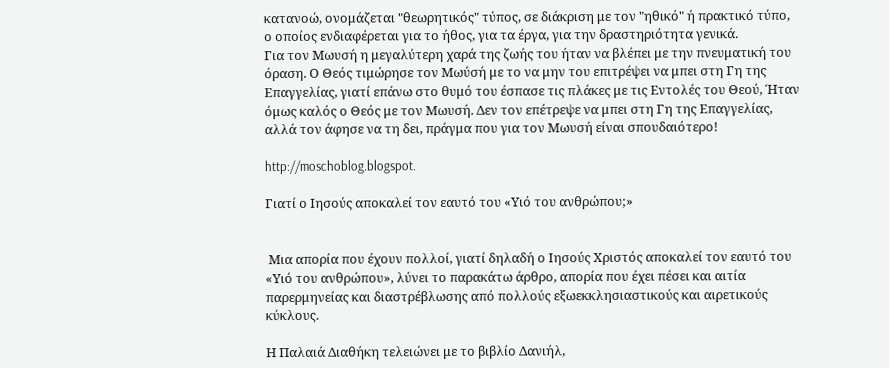κατανοώ, ονομάζεται "θεωρητικός" τύπος, σε διάκριση με τον "ηθικό" ή πρακτικό τύπο, ο οποίος ενδιαφέρεται για το ήθος, για τα έργα, για την δραστηριότητα γενικά.
Για τον Μωυσή η μεγαλύτερη χαρά της ζωής του ήταν να βλέπει με την πνευματική του όραση. Ο Θεός τιμώρησε τον Μωύσή με το να μην του επιτρέψει να μπει στη Γη της Επαγγελίας, γιατί επάνω στο θυμό του έσπασε τις πλάκες με τις Εντολές του Θεού, Ήταν όμως καλός ο Θεός με τον Μωυσή. Δεν τον επέτρεψε να μπει στη Γη της Επαγγελίας, αλλά τον άφησε να τη δει, πράγμα που για τον Μωυσή είναι σπουδαιότερο!

http://moschoblog.blogspot.

Γιατί ο Ιησούς αποκαλεί τον εαυτό του «Υιό του ανθρώπου;»


 Μια απορία που έχουν πολλοί, γιατί δηλαδή ο Ιησούς Χριστός αποκαλεί τον εαυτό του «Υιό του ανθρώπου», λύνει το παρακάτω άρθρο, απορία που έχει πέσει και αιτία παρερμηνείας και διαστρέβλωσης από πολλούς εξωεκκλησιαστικούς και αιρετικούς κύκλους.

Η Παλαιά Διαθήκη τελειώνει με το βιβλίο Δανιήλ,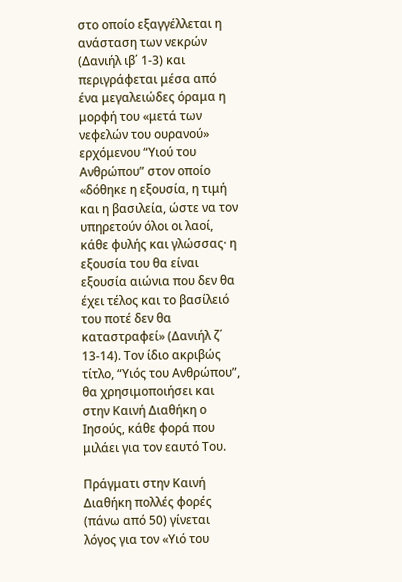στο οποίο εξαγγέλλεται η ανάσταση των νεκρών (Δανιήλ ιβ΄ 1-3) και περιγράφεται μέσα από ένα μεγαλειώδες όραμα η μορφή του «μετά των νεφελών του ουρανού» ερχόμενου “Υιού του Ανθρώπου” στον οποίο «δόθηκε η εξουσία, η τιμή και η βασιλεία, ώστε να τον υπηρετούν όλοι οι λαοί, κάθε φυλής και γλώσσας· η εξουσία του θα είναι εξουσία αιώνια που δεν θα έχει τέλος και το βασίλειό του ποτέ δεν θα καταστραφεί» (Δανιήλ ζ΄ 13-14). Τον ίδιο ακριβώς τίτλο, “Υιός του Ανθρώπου”, θα χρησιμοποιήσει και στην Καινή Διαθήκη ο Ιησούς, κάθε φορά που μιλάει για τον εαυτό Του.

Πράγματι στην Καινή Διαθήκη πολλές φορές (πάνω από 50) γίνεται λόγος για τον «Υιό του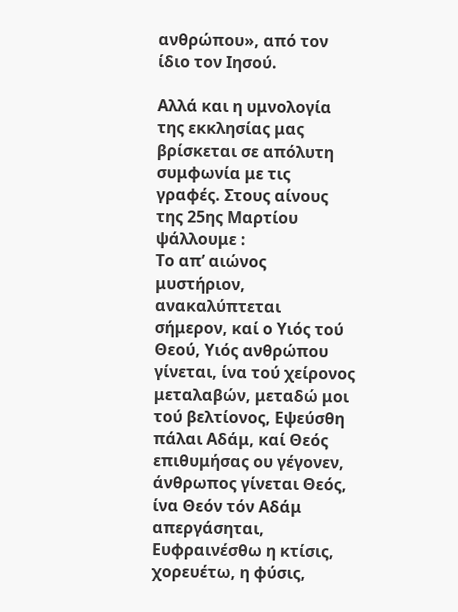ανθρώπου», από τον ίδιο τον Ιησού.

Αλλά και η υμνολογία της εκκλησίας μας βρίσκεται σε απόλυτη συμφωνία με τις γραφές. Στους αίνους της 25ης Μαρτίου ψάλλουμε :
Το απ’ αιώνος μυστήριον, ανακαλύπτεται σήμερον, καί ο Υιός τού Θεού, Υιός ανθρώπου γίνεται, ίνα τού χείρονος μεταλαβών, μεταδώ μοι τού βελτίονος, Εψεύσθη πάλαι Αδάμ, καί Θεός επιθυμήσας ου γέγονεν, άνθρωπος γίνεται Θεός, ίνα Θεόν τόν Αδάμ απεργάσηται, Ευφραινέσθω η κτίσις, χορευέτω, η φύσις,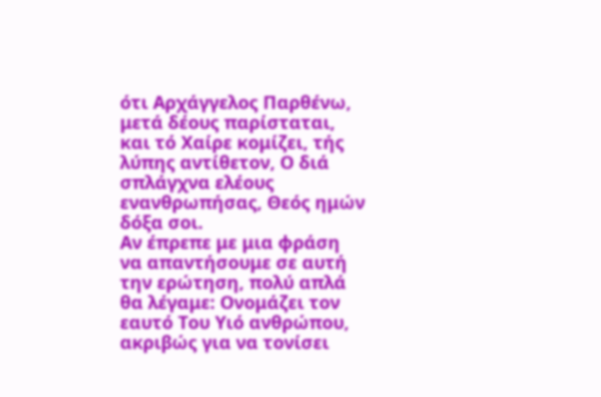ότι Αρχάγγελος Παρθένω, μετά δέους παρίσταται, και τό Χαίρε κομίζει, τής λύπης αντίθετον, Ο διά σπλάγχνα ελέους ενανθρωπήσας, Θεός ημών δόξα σοι.
Αν έπρεπε με μια φράση να απαντήσουμε σε αυτή την ερώτηση, πολύ απλά θα λέγαμε: Ονομάζει τον εαυτό Του Υιό ανθρώπου, ακριβώς για να τονίσει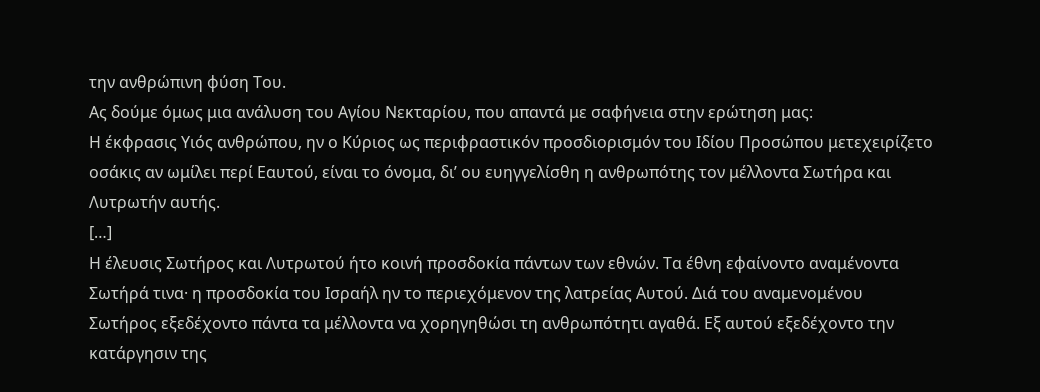την ανθρώπινη φύση Του.
Ας δούμε όμως μια ανάλυση του Αγίου Νεκταρίου, που απαντά με σαφήνεια στην ερώτηση μας:
Η έκφρασις Υιός ανθρώπου, ην ο Κύριος ως περιφραστικόν προσδιορισμόν του Ιδίου Προσώπου μετεχειρίζετο οσάκις αν ωμίλει περί Εαυτού, είναι το όνομα, δι’ ου ευηγγελίσθη η ανθρωπότης τον μέλλοντα Σωτήρα και Λυτρωτήν αυτής.
[…]
Η έλευσις Σωτήρος και Λυτρωτού ήτο κοινή προσδοκία πάντων των εθνών. Τα έθνη εφαίνοντο αναμένοντα Σωτήρά τινα· η προσδοκία του Ισραήλ ην το περιεχόμενον της λατρείας Αυτού. Διά του αναμενομένου Σωτήρος εξεδέχοντο πάντα τα μέλλοντα να χορηγηθώσι τη ανθρωπότητι αγαθά. Εξ αυτού εξεδέχοντο την κατάργησιν της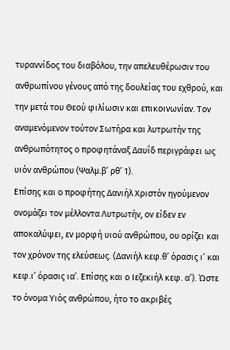τυραννίδος του διαβόλου, την απελευθέρωσιν του ανθρωπίνου γένους από της δουλείας του εχθρού, και την μετά του Θεού φιλίωσιν και επικοινωνίαν. Τον αναμενόμενον τούτον Σωτήρα και λυτρωτήν της ανθρωπότητος ο προφητάναξ Δαυΐδ περιγράφει ως υιόν ανθρώπου (Ψαλμ.β’ ρθ’ 1).
Επίσης και ο προφήτης Δανιήλ Χριστόν ηγούμενον ονομάζει τον μέλλοντα Λυτρωτήν, ον είδεν εν αποκαλύψει, εν μορφή υιού ανθρώπου, ου ορίζει και τον χρόνον της ελεύσεως. (Δανιήλ κεφ.θ’ όρασις ι’ και κεφ.ι’ όρασις ια’. Επίσης και ο Ιεζεκιήλ κεφ. α’). Ώστε το όνομα Υιός ανθρώπου, ήτο το ακριβές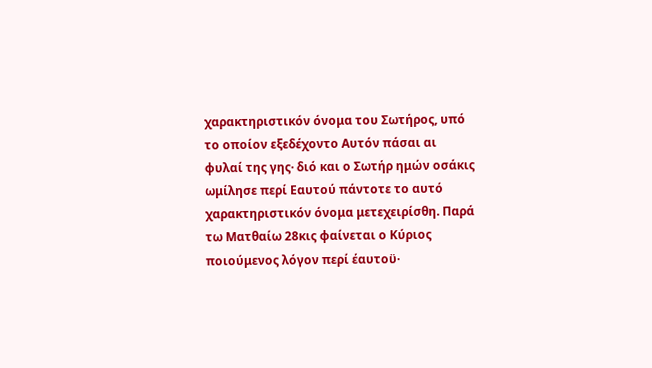χαρακτηριστικόν όνομα του Σωτήρος, υπό το οποίον εξεδέχοντο Αυτόν πάσαι αι φυλαί της γης· διό και ο Σωτήρ ημών οσάκις ωμίλησε περί Εαυτού πάντοτε το αυτό χαρακτηριστικόν όνομα μετεχειρίσθη. Παρά τω Ματθαίω 28κις φαίνεται ο Κύριος ποιούμενος λόγον περί έαυτοϋ·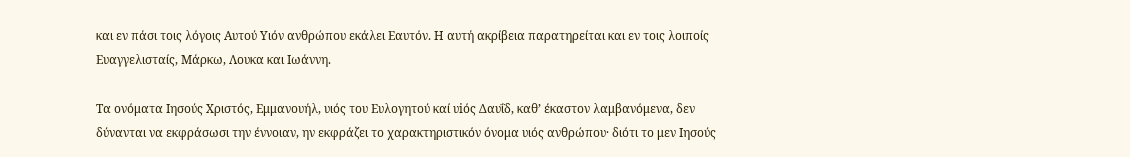και εν πάσι τοις λόγοις Αυτού Υιόν ανθρώπου εκάλει Εαυτόν. Η αυτή ακρίβεια παρατηρείται και εν τοις λοιποίς Ευαγγελισταίς, Μάρκω, Λουκα και Ιωάννη.

Τα ονόματα Ιησούς Χριστός, Εμμανουήλ, υιός του Ευλογητού καί υiός Δαυΐδ, καθ’ έκαστον λαμβανόμενα, δεν δύνανται να εκφράσωσι την έννοιαν, ην εκφράζει το χαρακτηριστικόν όνομα υιός ανθρώπου· διότι το μεν Ιησούς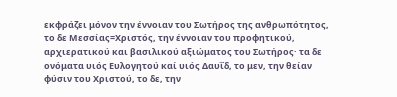εκφράζει μόνον την έννοιαν του Σωτήρος της ανθρωπότητος, το δε Μεσσίας=Χριστός, την έννοιαν του προφητικού, αρχιερατικού και βασιλικού αξιώματος του Σωτήρος· τα δε ονόματα υιός Ευλογητού καί υιός Δαυΐδ, το μεν, την θείαν φύσιν του Χριστού, το δε, την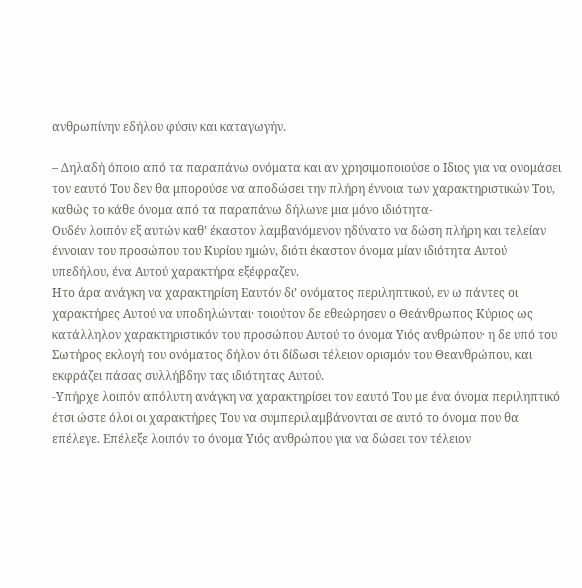ανθρωπίνην εδήλου φύσιν και καταγωγήν.

– Δηλαδή όποιο από τα παραπάνω ονόματα και αν χρησιμοποιούσε ο Ιδιος για να ονομάσει τον εαυτό Του δεν θα μπορούσε να αποδώσει την πλήρη έννοια των χαρακτηριστικών Του, καθώς το κάθε όνομα από τα παραπάνω δήλωνε μια μόνο ιδιότητα-
Ουδέν λοιπόν εξ αυτών καθ’ έκαστον λαμβανόμενον ηδύνατο να δώση πλήρη και τελείαν έννοιαν του προσώπου του Κυρίου ημών, διότι έκαστον όνομα μίαν ιδιότητα Αυτού υπεδήλου, ένα Αυτού χαρακτήρα εξέφραζεν.
Ητο άρα ανάγκη να χαρακτηρίση Εαυτόν δι’ ονόματος περιληπτικού, εν ω πάντες οι χαρακτήρες Αυτού να υποδηλώνται· τοιούτον δε εθεώρησεν ο Θεάνθρωπος Κύριος ως κατάλληλον χαρακτηριστικόν του προσώπου Αυτού το όνομα Υιός ανθρώπου· η δε υπό του Σωτήρος εκλογή του ονόματος δήλον ότι δίδωσι τέλειον ορισμόν του Θεανθρώπου, και εκφράζει πάσας συλλήβδην τας ιδιότητας Αυτού.
-Υπήρχε λοιπόν απόλυτη ανάγκη να χαρακτηρίσει τον εαυτό Του με ένα όνομα περιληπτικό έτσι ώστε όλοι οι χαρακτήρες Του να συμπεριλαμβάνονται σε αυτό το όνομα που θα επέλεγε. Επέλεξε λοιπόν το όνομα Υιός ανθρώπου για να δώσει τον τέλειον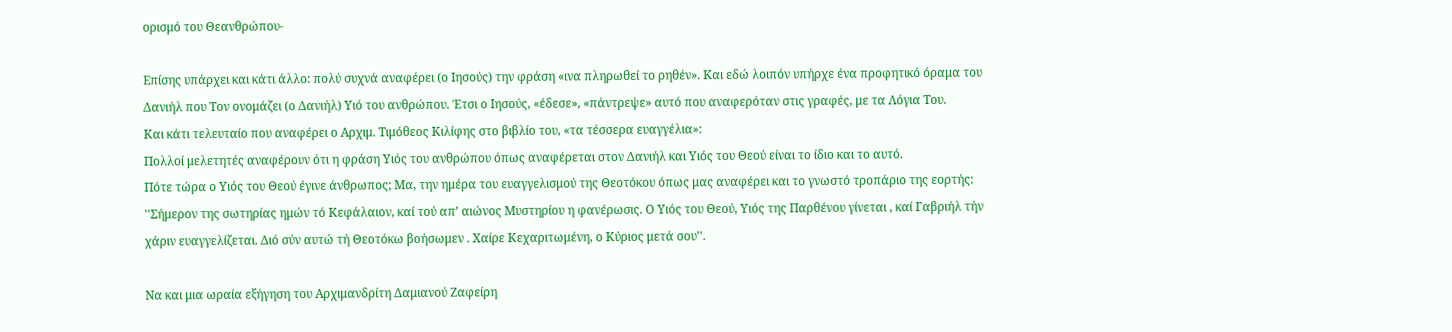ορισμό του Θεανθρώπου-

Επίσης υπάρχει και κάτι άλλο: πολύ συχνά αναφέρει (ο Ιησούς) την φράση «ινα πληρωθεί το ρηθέν». Και εδώ λοιπόν υπήρχε ένα προφητικό όραμα του Δανιήλ που Τον ονομάζει (ο Δανιήλ) Υιό του ανθρώπου. Έτσι ο Ιησούς, «έδεσε», «πάντρεψε» αυτό που αναφερόταν στις γραφές, με τα Λόγια Του.
Και κάτι τελευταίο που αναφέρει ο Αρχιμ. Τιμόθεος Κιλίφης στο βιβλίο του, «τα τέσσερα ευαγγέλια»:
Πολλοί μελετητές αναφέρουν ότι η φράση Υιός του ανθρώπου όπως αναφέρεται στον Δανιήλ και Υιός του Θεού είναι το ίδιο και το αυτό.
Πότε τώρα ο Υιός του Θεού έγινε άνθρωπος; Μα, την ημέρα του ευαγγελισμού της Θεοτόκου όπως μας αναφέρει και το γνωστό τροπάριο της εορτής:
''Σήμερον της σωτηρίας ημών τό Κεφάλαιον, καί τού απ’ αιώνος Μυστηρίου η φανέρωσις. Ο Υιός του Θεού, Υιός της Παρθένου γίνεται , καί Γαβριήλ τήν χάριν ευαγγελίζεται. Διό σύν αυτώ τή Θεοτόκω βοήσωμεν . Χαίρε Κεχαριτωμένη, ο Κύριος μετά σου''.

Να και μια ωραία εξήγηση του Αρχιμανδρίτη Δαμιανού Ζαφείρη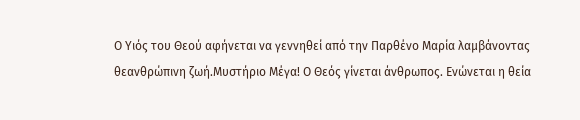Ο Υιός του Θεού αφήνεται να γεννηθεί από την Παρθένο Μαρία λαμβάνοντας θεανθρώπινη ζωή.Μυστήριο Μέγα! Ο Θεός γίνεται άνθρωπος. Ενώνεται η θεία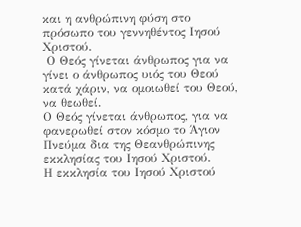και η ανθρώπινη φύση στο πρόσωπο του γεννηθέντος Ιησού Χριστού.
 Ο Θεός γίνεται άνθρωπος για να γίνει ο άνθρωπος υιός του Θεού κατά χάριν, να ομοιωθεί του Θεού, να θεωθεί.
Ο Θεός γίνεται άνθρωπος, για να φανερωθεί στον κόσμο το Άγιον Πνεύμα δια της Θεανθρώπινης εκκλησίας του Ιησού Χριστού.
Η εκκλησία του Ιησού Χριστού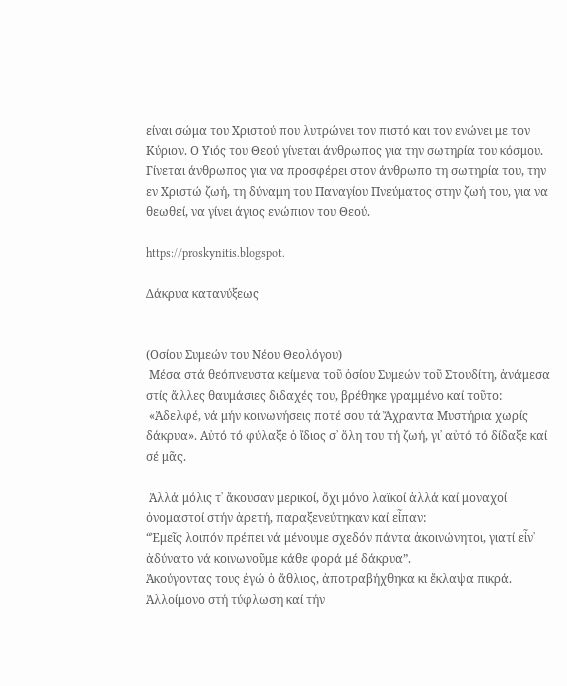είναι σώμα του Χριστού που λυτρώνει τον πιστό και τον ενώνει με τον Κύριον. Ο Υιός του Θεού γίνεται άνθρωπος για την σωτηρία του κόσμου. Γίνεται άνθρωπος για να προσφέρει στον άνθρωπο τη σωτηρία του, την εν Χριστώ ζωή, τη δύναμη του Παναγίου Πνεύματος στην ζωή του, για να θεωθεί, να γίνει άγιος ενώπιον του Θεού.

https://proskynitis.blogspot.

Δάκρυα κατανύξεως


(Οσίου Συμεών του Νέου Θεολόγου)
 Μέσα στά θεόπνευστα κείμενα τοῦ ὁσίου Συμεών τοῦ Στουδίτη, ἀνάμεσα στίς ἄλλες θαυμάσιες διδαχές του, βρέθηκε γραμμένο καί τοῦτο:
 «Ἀδελφέ, νά μήν κοινωνήσεις ποτέ σου τά Ἄχραντα Μυστήρια χωρίς δάκρυα». Αὐτό τό φύλαξε ὁ ἴδιος σ᾿ ὅλη του τή ζωή, γι᾿ αὐτό τό δίδαξε καί σέ μᾶς.

 Ἀλλά μόλις τ᾿ ἄκουσαν μερικοί, ὄχι μόνο λαϊκοί ἀλλά καί μοναχοί ὀνομαστοί στήν ἀρετή, παραξενεύτηκαν καί εἶπαν:
“Ἐμεῖς λοιπόν πρέπει νά μένουμε σχεδόν πάντα ἀκοινώνητοι, γιατί εἶν᾿ ἀδύνατο νά κοινωνοῦμε κάθε φορά μέ δάκρυα”.
Ἀκούγοντας τους ἐγώ ὁ ἄθλιος, ἀποτραβήχθηκα κι ἔκλαψα πικρά. Ἀλλοίμονο στή τύφλωση καί τήν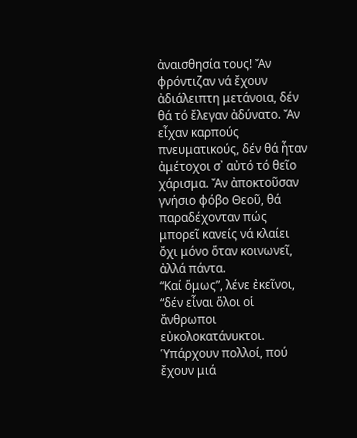ἀναισθησία τους! Ἄν φρόντιζαν νά ἔχουν ἀδιάλειπτη μετάνοια, δέν θά τό ἔλεγαν ἀδύνατο. Ἄν εἶχαν καρπούς πνευματικούς, δέν θά ἦταν ἀμέτοχοι σ᾿ αὐτό τό θεῖο χάρισμα. Ἄν ἀποκτοῦσαν γνήσιο φόβο Θεοῦ, θά παραδέχονταν πώς μπορεῖ κανείς νά κλαίει ὄχι μόνο ὅταν κοινωνεῖ, ἀλλά πάντα.
“Καί ὅμως”, λένε ἐκεῖνοι, “δέν εἶναι ὅλοι οἱ ἄνθρωποι εὐκολοκατάνυκτοι. Ὑπάρχουν πολλοί, πού ἔχουν μιά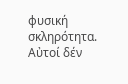φυσική σκληρότητα. Αὐτοί δέν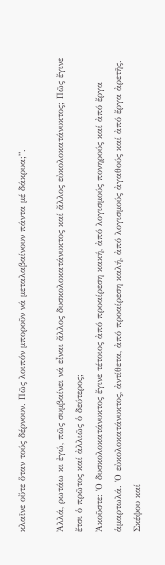κλαῖνε οὔτε ὅταν τούς δέρνουν. Πῶς λοιπόν μποροῦν νά μεταλαβαίνουν πάντα μέ δάκρυα;”.

Ἀλλά, ρωτάω κι ἐγώ, πῶς συμβαίνει νά εἶναι ἄλλος δυσκολοκατάνυκτος καί ἄλλος εὐκολοκατάνυκτος; Πῶς ἔγινε ἔτσι ὁ πρῶτος καί ἀλλιῶς ὁ δεύτερος;
Ἀκοῦστε: Ὁ δυσκολοκατάνυκτος ἔγινε τέτοιος ἀπό προαίρεση κακή, ἀπό λογισμούς πονηρούς καί ἀπό ἔργα ἁμαρτωλά. Ὁ εὐκολοκατάνυκτος, ἀντίθετα, ἀπό προαίρεση καλή, ἀπό λογισμούς ἀγαθούς καί ἀπό ἔργα ἀρετῆς. Σκέψου καί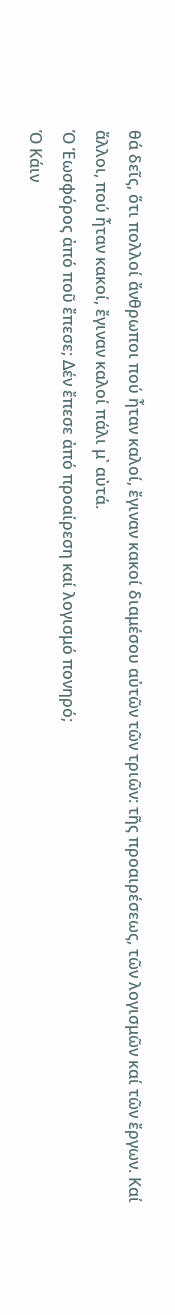θά δεῖς, ὅτι πολλοί ἄνθρωποι πού ἦταν καλοί, ἔγιναν κακοί διαμέσου αὐτῶν τῶν τριῶν: τῆς προαιρέσεως, τῶν λογισμῶν καί τῶν ἔργων. Καί ἄλλοι, πού ἦταν κακοί, ἔγιναν καλοί πάλι μ᾿ αὐτά.
Ὁ Ἑωσφόρος ἀπό ποῦ ἔπεσε; Δέν ἔπεσε ἀπό προαίρεση καί λογισμό πονηρό;
Ὁ Κάιν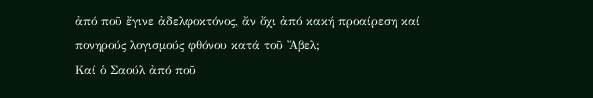ἀπό ποῦ ἔγινε ἀδελφοκτόνος, ἄν ὄχι ἀπό κακή προαίρεση καί πονηρούς λογισμούς φθόνου κατά τοῦ Ἄβελ;
Καί ὁ Σαούλ ἀπό ποῦ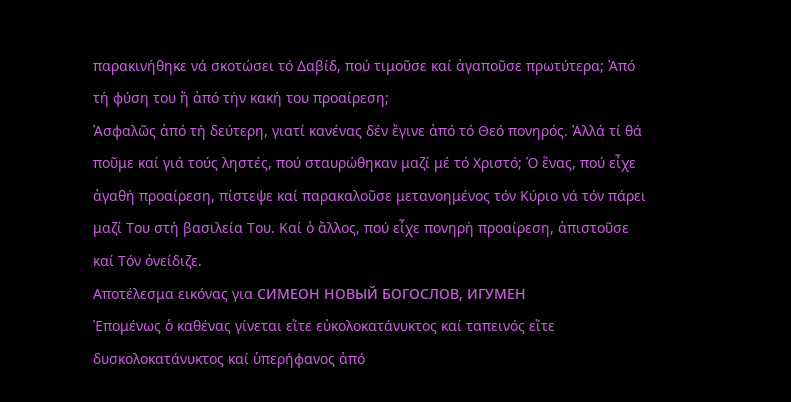παρακινήθηκε νά σκοτώσει τό Δαβίδ, πού τιμοῦσε καί ἀγαποῦσε πρωτύτερα; Ἀπό τή φύση του ἤ ἀπό τήν κακή του προαίρεση;
Ἀσφαλῶς ἀπό τή δεύτερη, γιατί κανένας δέν ἔγινε ἀπό τό Θεό πονηρός. Ἀλλά τί θά ποῦμε καί γιά τούς ληστές, πού σταυρώθηκαν μαζί μέ τό Χριστό; Ὁ ἕνας, πού εἶχε ἀγαθή προαίρεση, πίστεψε καί παρακαλοῦσε μετανοημένος τόν Κύριο νά τόν πάρει μαζί Του στή βασιλεία Του. Καί ὁ ἄλλος, πού εἶχε πονηρή προαίρεση, ἀπιστοῦσε καί Τόν ὀνείδιζε.
Αποτέλεσμα εικόνας για СИМЕОН НОВЫЙ БОГОСЛОВ, ИГУМЕН
Ἑπομένως ὁ καθένας γίνεται εἴτε εὐκολοκατάνυκτος καί ταπεινός εἴτε δυσκολοκατάνυκτος καί ὑπερήφανος ἀπό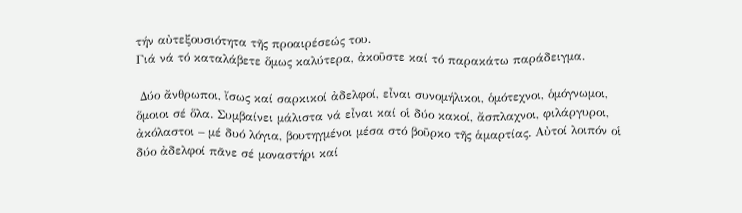τήν αὐτεξουσιότητα τῆς προαιρέσεώς του.
Γιά νά τό καταλάβετε ὅμως καλύτερα, ἀκοῦστε καί τό παρακάτω παράδειγμα.

 Δύο ἄνθρωποι, ἴσως καί σαρκικοί ἀδελφοί, εἶναι συνομήλικοι, ὁμότεχνοι, ὁμόγνωμοι, ὅμοιοι σέ ὅλα. Συμβαίνει μάλιστα νά εἶναι καί οἱ δύο κακοί, ἄσπλαχνοι, φιλάργυροι, ἀκόλαστοι – μέ δυό λόγια, βουτηγμένοι μέσα στό βοῦρκο τῆς ἁμαρτίας. Αὐτοί λοιπόν οἱ δύο ἀδελφοί πᾶνε σέ μοναστήρι καί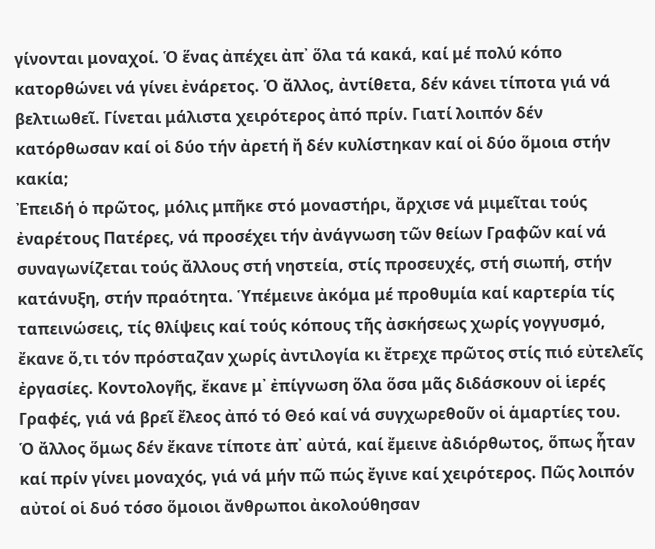γίνονται μοναχοί. Ὁ ἕνας ἀπέχει ἀπ᾿ ὅλα τά κακά, καί μέ πολύ κόπο κατορθώνει νά γίνει ἐνάρετος. Ὁ ἄλλος, ἀντίθετα, δέν κάνει τίποτα γιά νά βελτιωθεῖ. Γίνεται μάλιστα χειρότερος ἀπό πρίν. Γιατί λοιπόν δέν κατόρθωσαν καί οἱ δύο τήν ἀρετή ἤ δέν κυλίστηκαν καί οἱ δύο ὅμοια στήν κακία;
Ἐπειδή ὁ πρῶτος, μόλις μπῆκε στό μοναστήρι, ἄρχισε νά μιμεῖται τούς ἐναρέτους Πατέρες, νά προσέχει τήν ἀνάγνωση τῶν θείων Γραφῶν καί νά συναγωνίζεται τούς ἄλλους στή νηστεία, στίς προσευχές, στή σιωπή, στήν κατάνυξη, στήν πραότητα. Ὑπέμεινε ἀκόμα μέ προθυμία καί καρτερία τίς ταπεινώσεις, τίς θλίψεις καί τούς κόπους τῆς ἀσκήσεως χωρίς γογγυσμό, ἔκανε ὅ,τι τόν πρόσταζαν χωρίς ἀντιλογία κι ἔτρεχε πρῶτος στίς πιό εὐτελεῖς ἐργασίες. Κοντολογῆς, ἔκανε μ᾿ ἐπίγνωση ὅλα ὅσα μᾶς διδάσκουν οἱ ἱερές Γραφές, γιά νά βρεῖ ἔλεος ἀπό τό Θεό καί νά συγχωρεθοῦν οἱ ἁμαρτίες του.
Ὁ ἄλλος ὅμως δέν ἔκανε τίποτε ἀπ᾿ αὐτά, καί ἔμεινε ἀδιόρθωτος, ὅπως ἦταν καί πρίν γίνει μοναχός, γιά νά μήν πῶ πώς ἔγινε καί χειρότερος. Πῶς λοιπόν αὐτοί οἱ δυό τόσο ὅμοιοι ἄνθρωποι ἀκολούθησαν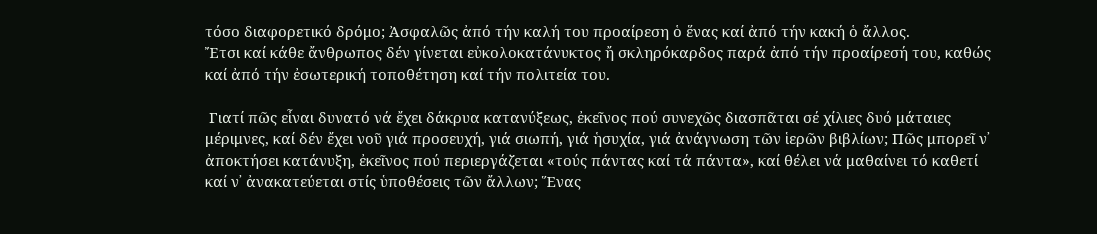τόσο διαφορετικό δρόμο; Ἀσφαλῶς ἀπό τήν καλή του προαίρεση ὁ ἕνας καί ἀπό τήν κακή ὁ ἄλλος.
Ἔτσι καί κάθε ἄνθρωπος δέν γίνεται εὐκολοκατάνυκτος ἤ σκληρόκαρδος παρά ἀπό τήν προαίρεσή του, καθώς καί ἀπό τήν ἐσωτερική τοποθέτηση καί τήν πολιτεία του.

 Γιατί πῶς εἶναι δυνατό νά ἔχει δάκρυα κατανύξεως, ἐκεῖνος πού συνεχῶς διασπᾶται σέ χίλιες δυό μάταιες μέριμνες, καί δέν ἔχει νοῦ γιά προσευχή, γιά σιωπή, γιά ἡσυχία, γιά ἀνάγνωση τῶν ἱερῶν βιβλίων; Πῶς μπορεῖ ν᾿ ἀποκτήσει κατάνυξη, ἐκεῖνος πού περιεργάζεται «τούς πάντας καί τά πάντα», καί θέλει νά μαθαίνει τό καθετί καί ν᾿ ἀνακατεύεται στίς ὑποθέσεις τῶν ἄλλων; Ἕνας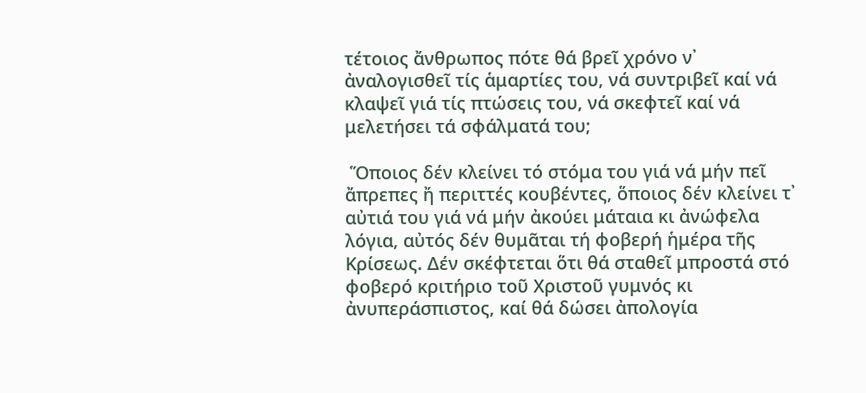τέτοιος ἄνθρωπος πότε θά βρεῖ χρόνο ν᾿ ἀναλογισθεῖ τίς ἁμαρτίες του, νά συντριβεῖ καί νά κλαψεῖ γιά τίς πτώσεις του, νά σκεφτεῖ καί νά μελετήσει τά σφάλματά του;

 Ὅποιος δέν κλείνει τό στόμα του γιά νά μήν πεῖ ἄπρεπες ἤ περιττές κουβέντες, ὅποιος δέν κλείνει τ᾿ αὐτιά του γιά νά μήν ἀκούει μάταια κι ἀνώφελα λόγια, αὐτός δέν θυμᾶται τή φοβερή ἡμέρα τῆς Κρίσεως. Δέν σκέφτεται ὅτι θά σταθεῖ μπροστά στό φοβερό κριτήριο τοῦ Χριστοῦ γυμνός κι ἀνυπεράσπιστος, καί θά δώσει ἀπολογία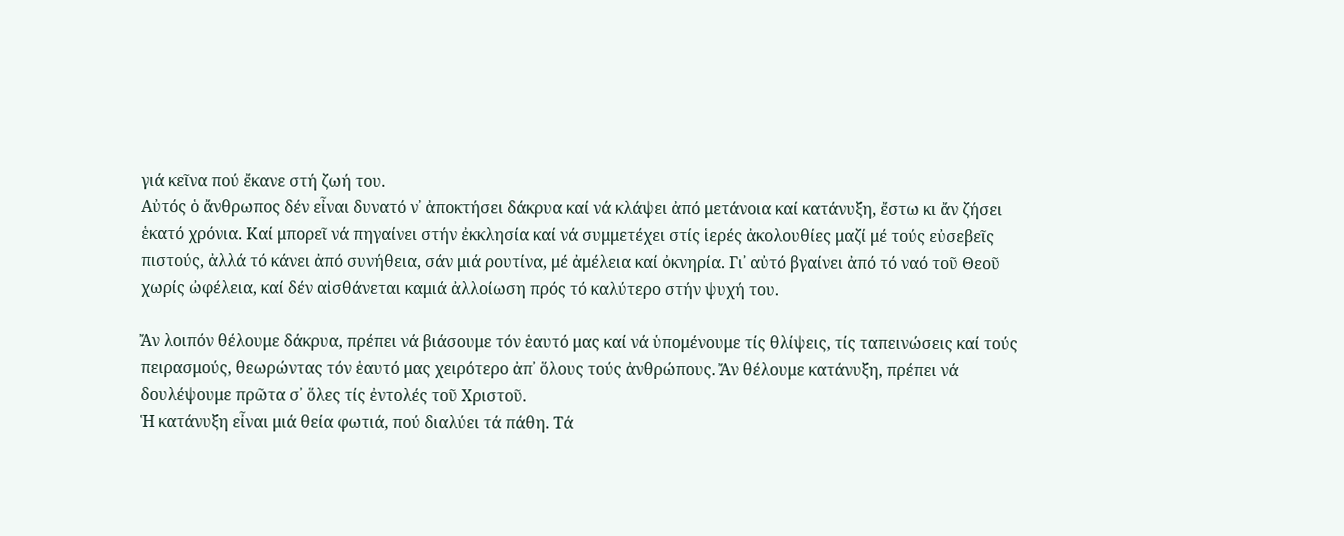γιά κεῖνα πού ἔκανε στή ζωή του.
Αὐτός ὁ ἄνθρωπος δέν εἶναι δυνατό ν᾿ ἀποκτήσει δάκρυα καί νά κλάψει ἀπό μετάνοια καί κατάνυξη, ἔστω κι ἄν ζήσει ἑκατό χρόνια. Καί μπορεῖ νά πηγαίνει στήν ἐκκλησία καί νά συμμετέχει στίς ἱερές ἀκολουθίες μαζί μέ τούς εὐσεβεῖς πιστούς, ἀλλά τό κάνει ἀπό συνήθεια, σάν μιά ρουτίνα, μέ ἀμέλεια καί ὀκνηρία. Γι᾿ αὐτό βγαίνει ἀπό τό ναό τοῦ Θεοῦ χωρίς ὠφέλεια, καί δέν αἰσθάνεται καμιά ἀλλοίωση πρός τό καλύτερο στήν ψυχή του.

Ἄν λοιπόν θέλουμε δάκρυα, πρέπει νά βιάσουμε τόν ἑαυτό μας καί νά ὑπομένουμε τίς θλίψεις, τίς ταπεινώσεις καί τούς πειρασμούς, θεωρώντας τόν ἑαυτό μας χειρότερο ἀπ᾿ ὅλους τούς ἀνθρώπους. Ἄν θέλουμε κατάνυξη, πρέπει νά δουλέψουμε πρῶτα σ᾿ ὅλες τίς ἐντολές τοῦ Χριστοῦ.
Ἡ κατάνυξη εἶναι μιά θεία φωτιά, πού διαλύει τά πάθη. Τά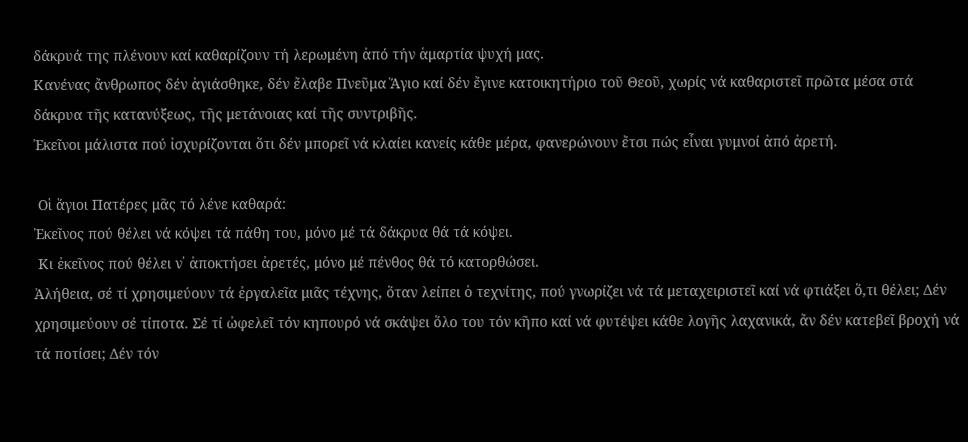δάκρυά της πλένουν καί καθαρίζουν τή λερωμένη ἀπό τήν ἁμαρτία ψυχή μας.
Κανένας ἄνθρωπος δέν ἁγιάσθηκε, δέν ἔλαβε Πνεῦμα Ἅγιο καί δέν ἔγινε κατοικητήριο τοῦ Θεοῦ, χωρίς νά καθαριστεῖ πρῶτα μέσα στά δάκρυα τῆς κατανύξεως, τῆς μετάνοιας καί τῆς συντριβῆς.
Ἐκεῖνοι μάλιστα πού ἰσχυρίζονται ὅτι δέν μπορεῖ νά κλαίει κανείς κάθε μέρα, φανερώνουν ἔτσι πώς εἶναι γυμνοί ἀπό ἀρετή.

 Οἱ ἅγιοι Πατέρες μᾶς τό λένε καθαρά:
Ἐκεῖνος πού θέλει νά κόψει τά πάθη του, μόνο μέ τά δάκρυα θά τά κόψει.
 Κι ἐκεῖνος πού θέλει ν᾿ ἀποκτήσει ἀρετές, μόνο μέ πένθος θά τό κατορθώσει.
Ἀλήθεια, σέ τί χρησιμεύουν τά ἐργαλεῖα μιᾶς τέχνης, ὅταν λείπει ὁ τεχνίτης, πού γνωρίζει νά τά μεταχειριστεῖ καί νά φτιάξει ὅ,τι θέλει; Δέν χρησιμεύουν σέ τίποτα. Σέ τί ὠφελεῖ τόν κηπουρό νά σκάψει ὅλο του τόν κῆπο καί νά φυτέψει κάθε λογῆς λαχανικά, ἄν δέν κατεβεῖ βροχή νά τά ποτίσει; Δέν τόν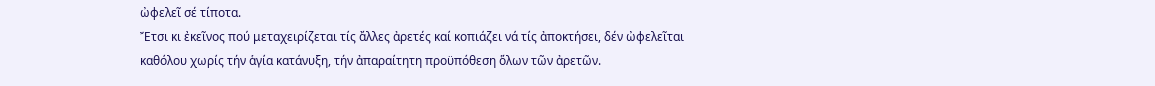ὠφελεῖ σέ τίποτα.
Ἔτσι κι ἐκεῖνος πού μεταχειρίζεται τίς ἄλλες ἀρετές καί κοπιάζει νά τίς ἀποκτήσει, δέν ὠφελεῖται καθόλου χωρίς τήν ἁγία κατάνυξη, τήν ἀπαραίτητη προϋπόθεση ὅλων τῶν ἀρετῶν.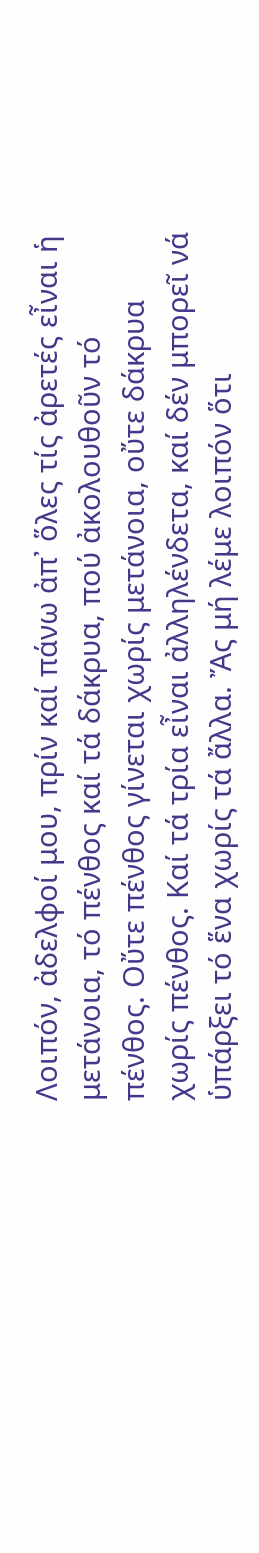Λοιπόν, ἀδελφοί μου, πρίν καί πάνω ἀπ᾿ ὅλες τίς ἀρετές εἶναι ἡ μετάνοια, τό πένθος καί τά δάκρυα, πού ἀκολουθοῦν τό πένθος. Οὔτε πένθος γίνεται χωρίς μετάνοια, οὔτε δάκρυα χωρίς πένθος. Καί τά τρία εἶναι ἀλληλένδετα, καί δέν μπορεῖ νά ὑπάρξει τό ἕνα χωρίς τά ἄλλα. Ἄς μή λέμε λοιπόν ὅτι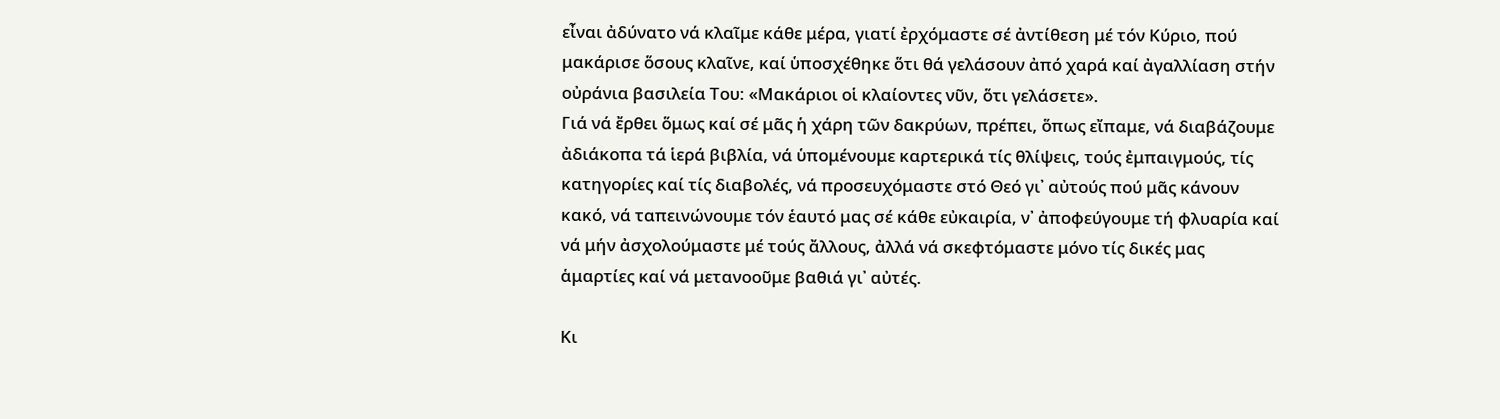εἶναι ἀδύνατο νά κλαῖμε κάθε μέρα, γιατί ἐρχόμαστε σέ ἀντίθεση μέ τόν Κύριο, πού μακάρισε ὅσους κλαῖνε, καί ὑποσχέθηκε ὅτι θά γελάσουν ἀπό χαρά καί ἀγαλλίαση στήν οὐράνια βασιλεία Του: «Μακάριοι οἱ κλαίοντες νῦν, ὅτι γελάσετε».
Γιά νά ἔρθει ὅμως καί σέ μᾶς ἡ χάρη τῶν δακρύων, πρέπει, ὅπως εἴπαμε, νά διαβάζουμε ἀδιάκοπα τά ἱερά βιβλία, νά ὑπομένουμε καρτερικά τίς θλίψεις, τούς ἐμπαιγμούς, τίς κατηγορίες καί τίς διαβολές, νά προσευχόμαστε στό Θεό γι᾿ αὐτούς πού μᾶς κάνουν κακό, νά ταπεινώνουμε τόν ἑαυτό μας σέ κάθε εὐκαιρία, ν᾿ ἀποφεύγουμε τή φλυαρία καί νά μήν ἀσχολούμαστε μέ τούς ἄλλους, ἀλλά νά σκεφτόμαστε μόνο τίς δικές μας ἁμαρτίες καί νά μετανοοῦμε βαθιά γι᾿ αὐτές.

Κι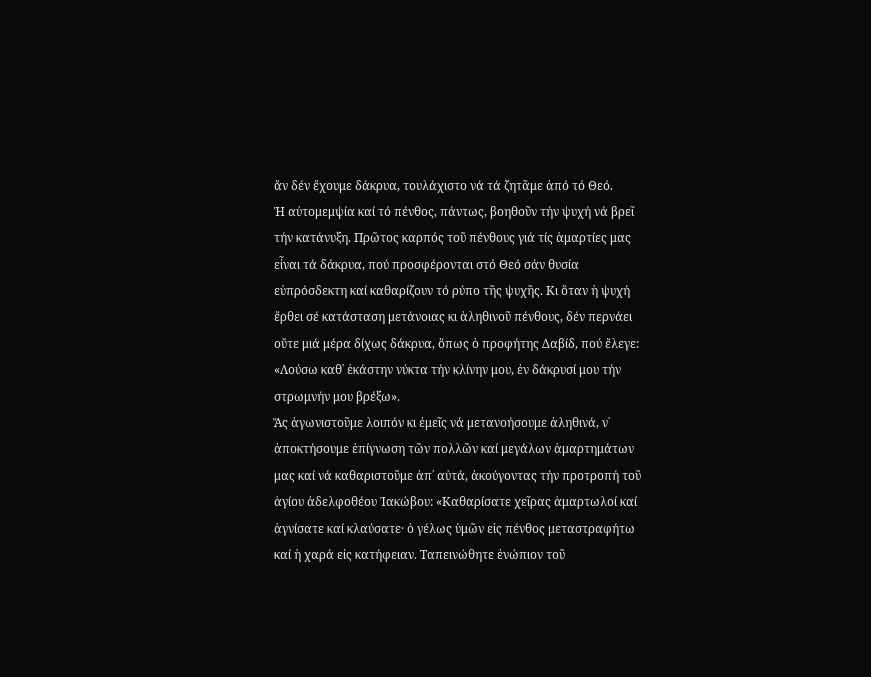ἄν δέν ἔχουμε δάκρυα, τουλάχιστο νά τά ζητᾶμε ἀπό τό Θεό.
Ἡ αὐτομεμψία καί τό πένθος, πάντως, βοηθοῦν τήν ψυχή νά βρεῖ τήν κατάνυξη. Πρῶτος καρπός τοῦ πένθους γιά τίς ἁμαρτίες μας εἶναι τά δάκρυα, πού προσφέρονται στό Θεό σάν θυσία εὐπρόσδεκτη καί καθαρίζουν τό ρύπο τῆς ψυχῆς. Κι ὅταν ἡ ψυχή ἔρθει σέ κατάσταση μετάνοιας κι ἀληθινοῦ πένθους, δέν περνάει οὔτε μιά μέρα δίχως δάκρυα, ὅπως ὁ προφήτης Δαβίδ, πού ἔλεγε: «Λούσω καθ᾿ ἑκάστην νύκτα τήν κλίνην μου, ἐν δάκρυσί μου τήν στρωμνήν μου βρέξω».
Ἄς ἀγωνιστοῦμε λοιπόν κι ἐμεῖς νά μετανοήσουμε ἀληθινά, ν᾿ ἀποκτήσουμε ἐπίγνωση τῶν πολλῶν καί μεγάλων ἁμαρτημάτων μας καί νά καθαριστοῦμε ἀπ᾿ αὐτά, ἀκούγοντας τήν προτροπή τοῦ ἁγίου ἀδελφοθέου Ἰακώβου: «Καθαρίσατε χεῖρας ἁμαρτωλοί καί ἁγνίσατε καί κλαύσατε· ὁ γέλως ὑμῶν εἰς πένθος μεταστραφήτω καί ἡ χαρά εἰς κατήφειαν. Ταπεινώθητε ἐνώπιον τοῦ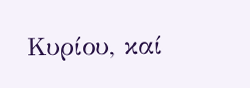Κυρίου, καί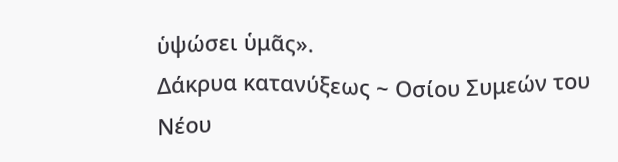ὑψώσει ὑμᾶς».
Δάκρυα κατανύξεως ~ Οσίου Συμεών του Νέου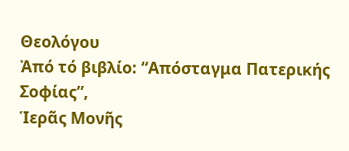Θεολόγου
Ἀπό τό βιβλίο: “Απόσταγμα Πατερικής Σοφίας”,
Ἱερᾶς Μονῆς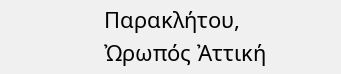Παρακλήτου, Ὠρωπός Ἀττική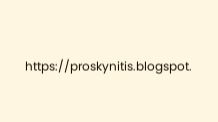https://proskynitis.blogspot.